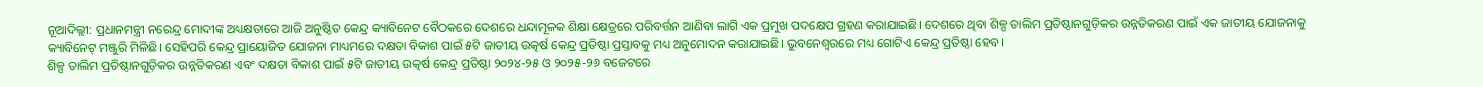ନୂଆଦିଲ୍ଲୀ: ପ୍ରଧାନମନ୍ତ୍ରୀ ନରେନ୍ଦ୍ର ମୋଦୀଙ୍କ ଅଧ୍ୟକ୍ଷତାରେ ଆଜି ଅନୁଷ୍ଠିତ କେନ୍ଦ୍ର କ୍ୟାବିନେଟ ବୈଠକରେ ଦେଶରେ ଧନ୍ଦାମୂଳକ ଶିକ୍ଷା କ୍ଷେତ୍ରରେ ପରିବର୍ତ୍ତନ ଆଣିବା ଲାଗି ଏକ ପ୍ରମୁଖ ପଦକ୍ଷେପ ଗ୍ରହଣ କରାଯାଇଛି। ଦେଶରେ ଥିବା ଶିଳ୍ପ ତାଲିମ ପ୍ରତିଷ୍ଠାନଗୁଡ଼ିକର ଉନ୍ନତିକରଣ ପାଇଁ ଏକ ଜାତୀୟ ଯୋଜନାକୁ କ୍ୟାବିନେଟ୍ ମଞ୍ଜୁରି ମିଳିଛି। ସେହିପରି କେନ୍ଦ୍ର ପ୍ରାୟୋଜିତ ଯୋଜନା ମାଧ୍ୟମରେ ଦକ୍ଷତା ବିକାଶ ପାଇଁ ୫ଟି ଜାତୀୟ ଉତ୍କର୍ଷ କେନ୍ଦ୍ର ପ୍ରତିଷ୍ଠା ପ୍ରସ୍ତାବକୁ ମଧ୍ୟ ଅନୁମୋଦନ କରାଯାଇଛି। ଭୁବନେଶ୍ୱରରେ ମଧ୍ୟ ଗୋଟିଏ କେନ୍ଦ୍ର ପ୍ରତିଷ୍ଠା ହେବ।
ଶିଳ୍ପ ତାଲିମ ପ୍ରତିଷ୍ଠାନଗୁଡ଼ିକର ଉନ୍ନତିକରଣ ଏବଂ ଦକ୍ଷତା ବିକାଶ ପାଇଁ ୫ଟି ଜାତୀୟ ଉତ୍କର୍ଷ କେନ୍ଦ୍ର ପ୍ରତିଷ୍ଠା ୨୦୨୪-୨୫ ଓ ୨୦୨୫-୨୬ ବଜେଟରେ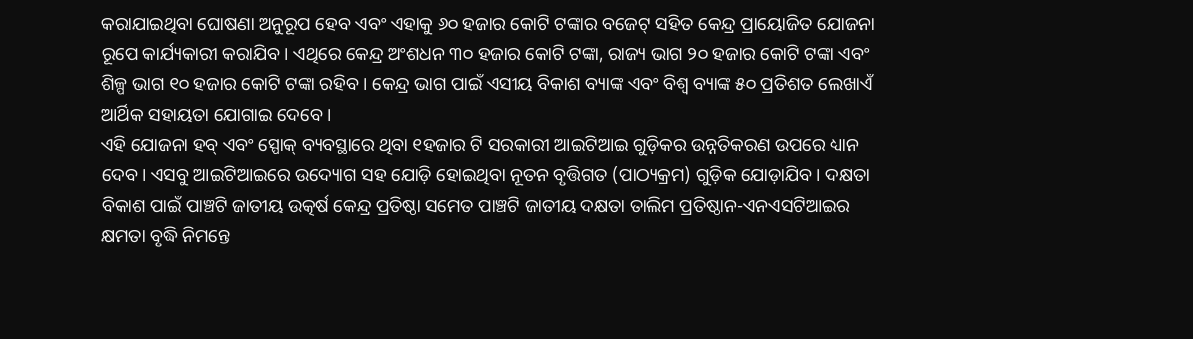କରାଯାଇଥିବା ଘୋଷଣା ଅନୁରୂପ ହେବ ଏବଂ ଏହାକୁ ୬୦ ହଜାର କୋଟି ଟଙ୍କାର ବଜେଟ୍ ସହିତ କେନ୍ଦ୍ର ପ୍ରାୟୋଜିତ ଯୋଜନା ରୂପେ କାର୍ଯ୍ୟକାରୀ କରାଯିବ। ଏଥିରେ କେନ୍ଦ୍ର ଅଂଶଧନ ୩୦ ହଜାର କୋଟି ଟଙ୍କା, ରାଜ୍ୟ ଭାଗ ୨୦ ହଜାର କୋଟି ଟଙ୍କା ଏବଂ ଶିଳ୍ପ ଭାଗ ୧୦ ହଜାର କୋଟି ଟଙ୍କା ରହିବ । କେନ୍ଦ୍ର ଭାଗ ପାଇଁ ଏସୀୟ ବିକାଶ ବ୍ୟାଙ୍କ ଏବଂ ବିଶ୍ୱ ବ୍ୟାଙ୍କ ୫୦ ପ୍ରତିଶତ ଲେଖାଏଁ ଆର୍ଥିକ ସହାୟତା ଯୋଗାଇ ଦେବେ।
ଏହି ଯୋଜନା ହବ୍ ଏବଂ ସ୍ପୋକ୍ ବ୍ୟବସ୍ଥାରେ ଥିବା ୧ହଜାର ଟି ସରକାରୀ ଆଇଟିଆଇ ଗୁଡ଼ିକର ଉନ୍ନତିକରଣ ଉପରେ ଧ୍ୟାନ ଦେବ। ଏସବୁ ଆଇଟିଆଇରେ ଉଦ୍ୟୋଗ ସହ ଯୋଡ଼ି ହୋଇଥିବା ନୂତନ ବୃତ୍ତିଗତ (ପାଠ୍ୟକ୍ରମ) ଗୁଡ଼ିକ ଯୋଡ଼ାଯିବ। ଦକ୍ଷତା ବିକାଶ ପାଇଁ ପାଞ୍ଚଟି ଜାତୀୟ ଉତ୍କର୍ଷ କେନ୍ଦ୍ର ପ୍ରତିଷ୍ଠା ସମେତ ପାଞ୍ଚଟି ଜାତୀୟ ଦକ୍ଷତା ତାଲିମ ପ୍ରତିଷ୍ଠାନ-ଏନଏସଟିଆଇର କ୍ଷମତା ବୃଦ୍ଧି ନିମନ୍ତେ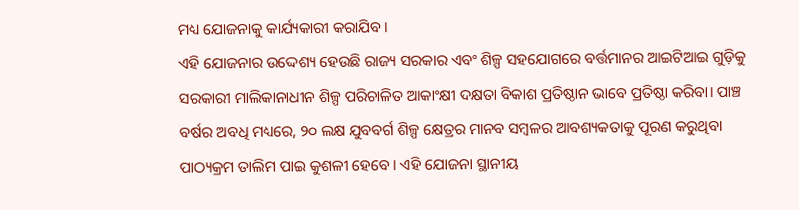ମଧ୍ୟ ଯୋଜନାକୁ କାର୍ଯ୍ୟକାରୀ କରାଯିବ।
ଏହି ଯୋଜନାର ଉଦ୍ଦେଶ୍ୟ ହେଉଛି ରାଜ୍ୟ ସରକାର ଏବଂ ଶିଳ୍ପ ସହଯୋଗରେ ବର୍ତ୍ତମାନର ଆଇଟିଆଇ ଗୁଡ଼ିକୁ ସରକାରୀ ମାଲିକାନାଧୀନ ଶିଳ୍ପ ପରିଚାଳିତ ଆକାଂକ୍ଷୀ ଦକ୍ଷତା ବିକାଶ ପ୍ରତିଷ୍ଠାନ ଭାବେ ପ୍ରତିଷ୍ଠା କରିବା। ପାଞ୍ଚ ବର୍ଷର ଅବଧି ମଧ୍ୟରେ, ୨୦ ଲକ୍ଷ ଯୁବବର୍ଗ ଶିଳ୍ପ କ୍ଷେତ୍ରର ମାନବ ସମ୍ବଳର ଆବଶ୍ୟକତାକୁ ପୂରଣ କରୁଥିବା ପାଠ୍ୟକ୍ରମ ତାଲିମ ପାଇ କୁଶଳୀ ହେବେ। ଏହି ଯୋଜନା ସ୍ଥାନୀୟ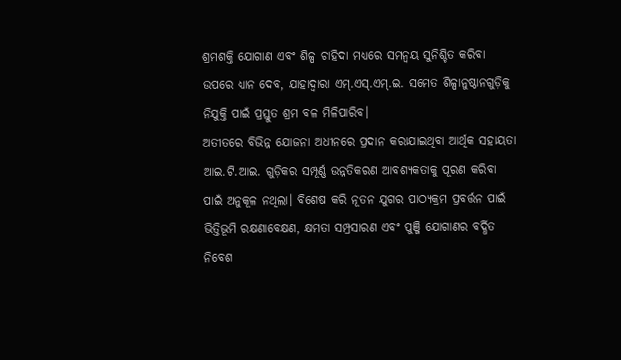ଶ୍ରମଶକ୍ତି ଯୋଗାଣ ଏବଂ ଶିଳ୍ପ ଚାହିଦା ମଧ୍ୟରେ ସମନ୍ୱୟ ସୁନିଶ୍ଚିତ କରିବା ଉପରେ ଧ୍ୟାନ ଦେବ, ଯାହାଦ୍ୱାରା ଏମ୍.ଏସ୍.ଏମ୍.ଇ. ସମେତ ଶିଳ୍ପାନୁଷ୍ଠାନଗୁଡ଼ିକୁ ନିଯୁକ୍ତି ପାଇଁ ପ୍ରସ୍ତୁତ ଶ୍ରମ ବଳ ମିଳିପାରିବ।
ଅତୀତରେ ବିଭିନ୍ନ ଯୋଜନା ଅଧୀନରେ ପ୍ରଦାନ କରାଯାଇଥିବା ଆର୍ଥିକ ସହାୟତା ଆଇ.ଟି.ଆଇ. ଗୁଡ଼ିକର ସମ୍ପୂର୍ଣ୍ଣ ଉନ୍ନତିକରଣ ଆବଶ୍ୟକତାକୁ ପୂରଣ କରିବା ପାଇଁ ଅନୁକୂଳ ନଥିଲା। ବିଶେଷ କରି ନୂତନ ଯୁଗର ପାଠ୍ୟକ୍ରମ ପ୍ରବର୍ତ୍ତନ ପାଇଁ ଭିତ୍ତିଭୂମି ରକ୍ଷଣାବେକ୍ଷଣ, କ୍ଷମତା ସମ୍ପ୍ରସାରଣ ଏବଂ ପୁଞ୍ଜି ଯୋଗାଣର ବର୍ଦ୍ଧିତ ନିବେଶ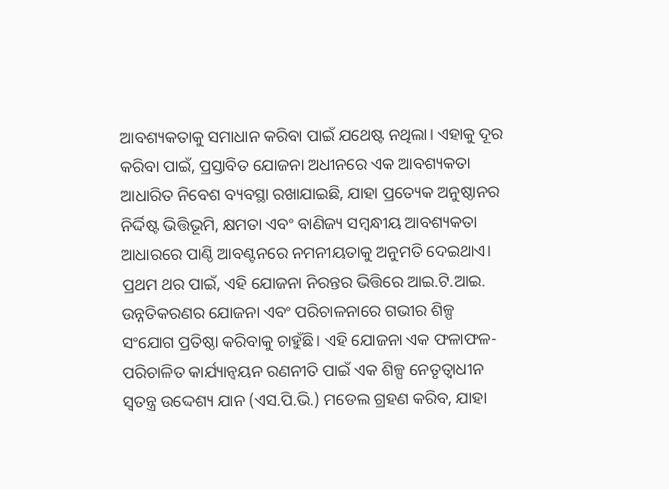ଆବଶ୍ୟକତାକୁ ସମାଧାନ କରିବା ପାଇଁ ଯଥେଷ୍ଟ ନଥିଲା। ଏହାକୁ ଦୂର କରିବା ପାଇଁ, ପ୍ରସ୍ତାବିତ ଯୋଜନା ଅଧୀନରେ ଏକ ଆବଶ୍ୟକତା ଆଧାରିତ ନିବେଶ ବ୍ୟବସ୍ଥା ରଖାଯାଇଛି, ଯାହା ପ୍ରତ୍ୟେକ ଅନୁଷ୍ଠାନର ନିର୍ଦ୍ଦିଷ୍ଟ ଭିତ୍ତିଭୂମି, କ୍ଷମତା ଏବଂ ବାଣିଜ୍ୟ ସମ୍ବନ୍ଧୀୟ ଆବଶ୍ୟକତା ଆଧାରରେ ପାଣ୍ଠି ଆବଣ୍ଟନରେ ନମନୀୟତାକୁ ଅନୁମତି ଦେଇଥାଏ। ପ୍ରଥମ ଥର ପାଇଁ, ଏହି ଯୋଜନା ନିରନ୍ତର ଭିତ୍ତିରେ ଆଇ.ଟି.ଆଇ. ଉନ୍ନତିକରଣର ଯୋଜନା ଏବଂ ପରିଚାଳନାରେ ଗଭୀର ଶିଳ୍ପ ସଂଯୋଗ ପ୍ରତିଷ୍ଠା କରିବାକୁ ଚାହୁଁଛି। ଏହି ଯୋଜନା ଏକ ଫଳାଫଳ-ପରିଚାଳିତ କାର୍ଯ୍ୟାନ୍ୱୟନ ରଣନୀତି ପାଇଁ ଏକ ଶିଳ୍ପ ନେତୃତ୍ୱାଧୀନ ସ୍ୱତନ୍ତ୍ର ଉଦ୍ଦେଶ୍ୟ ଯାନ (ଏସ.ପି.ଭି.) ମଡେଲ ଗ୍ରହଣ କରିବ, ଯାହା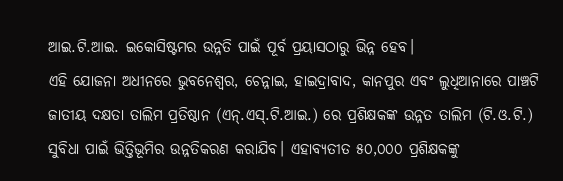ଆଇ.ଟି.ଆଇ. ଇକୋସିଷ୍ଟମର ଉନ୍ନତି ପାଇଁ ପୂର୍ବ ପ୍ରୟାସଠାରୁ ଭିନ୍ନ ହେବ।
ଏହି ଯୋଜନା ଅଧୀନରେ ଭୁବନେଶ୍ୱର, ଚେନ୍ନାଇ, ହାଇଦ୍ରାବାଦ, କାନପୁର ଏବଂ ଲୁଧିଆନାରେ ପାଞ୍ଚଟି ଜାତୀୟ ଦକ୍ଷତା ତାଲିମ ପ୍ରତିଷ୍ଠାନ (ଏନ୍.ଏସ୍.ଟି.ଆଇ.) ରେ ପ୍ରଶିକ୍ଷକଙ୍କ ଉନ୍ନତ ତାଲିମ (ଟି.ଓ.ଟି.) ସୁବିଧା ପାଇଁ ଭିତ୍ତିଭୂମିର ଉନ୍ନତିକରଣ କରାଯିବ। ଏହାବ୍ୟତୀତ ୫୦,୦୦୦ ପ୍ରଶିକ୍ଷକଙ୍କୁ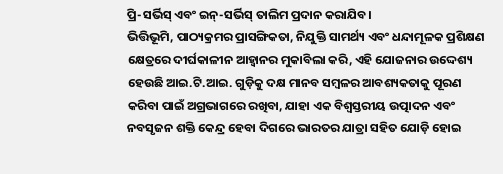ପ୍ରି-ସର୍ଭିସ୍ ଏବଂ ଇନ୍-ସର୍ଭିସ୍ ତାଲିମ ପ୍ରଦାନ କରାଯିବ।
ଭିତ୍ତିଭୂମି, ପାଠ୍ୟକ୍ରମର ପ୍ରାସଙ୍ଗିକତା, ନିଯୁକ୍ତି ସାମର୍ଥ୍ୟ ଏବଂ ଧନ୍ଦାମୂଳକ ପ୍ରଶିକ୍ଷଣ କ୍ଷେତ୍ରରେ ଦୀର୍ଘକାଳୀନ ଆହ୍ୱାନର ମୁକାବିଲା କରି, ଏହି ଯୋଜନାର ଉଦ୍ଦେଶ୍ୟ ହେଉଛି ଆଇ.ଟି.ଆଇ. ଗୁଡ଼ିକୁ ଦକ୍ଷ ମାନବ ସମ୍ବଳର ଆବଶ୍ୟକତାକୁ ପୂରଣ କରିବା ପାଇଁ ଅଗ୍ରଭାଗରେ ରଖିବା, ଯାହା ଏକ ବିଶ୍ୱସ୍ତରୀୟ ଉତ୍ପାଦନ ଏବଂ ନବସୃଜନ ଶକ୍ତି କେନ୍ଦ୍ର ହେବା ଦିଗରେ ଭାରତର ଯାତ୍ରା ସହିତ ଯୋଡ଼ି ହୋଇ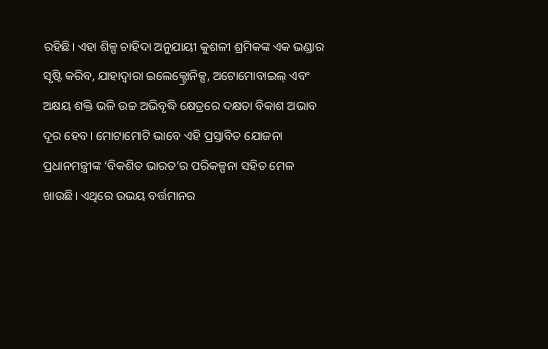ରହିଛି। ଏହା ଶିଳ୍ପ ଚାହିଦା ଅନୁଯାୟୀ କୁଶଳୀ ଶ୍ରମିକଙ୍କ ଏକ ଭଣ୍ଡାର ସୃଷ୍ଟି କରିବ, ଯାହାଦ୍ୱାରା ଇଲେକ୍ଟ୍ରୋନିକ୍ସ, ଅଟୋମୋବାଇଲ୍ ଏବଂ ଅକ୍ଷୟ ଶକ୍ତି ଭଳି ଉଚ୍ଚ ଅଭିବୃଦ୍ଧି କ୍ଷେତ୍ରରେ ଦକ୍ଷତା ବିକାଶ ଅଭାବ ଦୂର ହେବ। ମୋଟାମୋଟି ଭାବେ ଏହି ପ୍ରସ୍ତାବିତ ଯୋଜନା ପ୍ରଧାନମନ୍ତ୍ରୀଙ୍କ ‘ବିକଶିତ ଭାରତ’ର ପରିକଳ୍ପନା ସହିତ ମେଳ ଖାଉଛି। ଏଥିରେ ଉଭୟ ବର୍ତ୍ତମାନର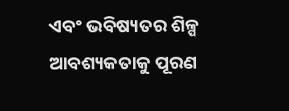ଏବଂ ଭବିଷ୍ୟତର ଶିଳ୍ପ ଆବଶ୍ୟକତାକୁ ପୂରଣ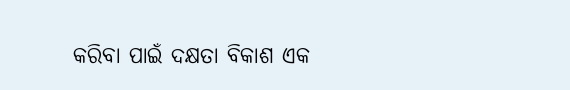କରିବା ପାଇଁ ଦକ୍ଷତା ବିକାଶ ଏକ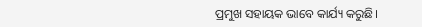ପ୍ରମୁଖ ସହାୟକ ଭାବେ କାର୍ଯ୍ୟ କରୁଛି।